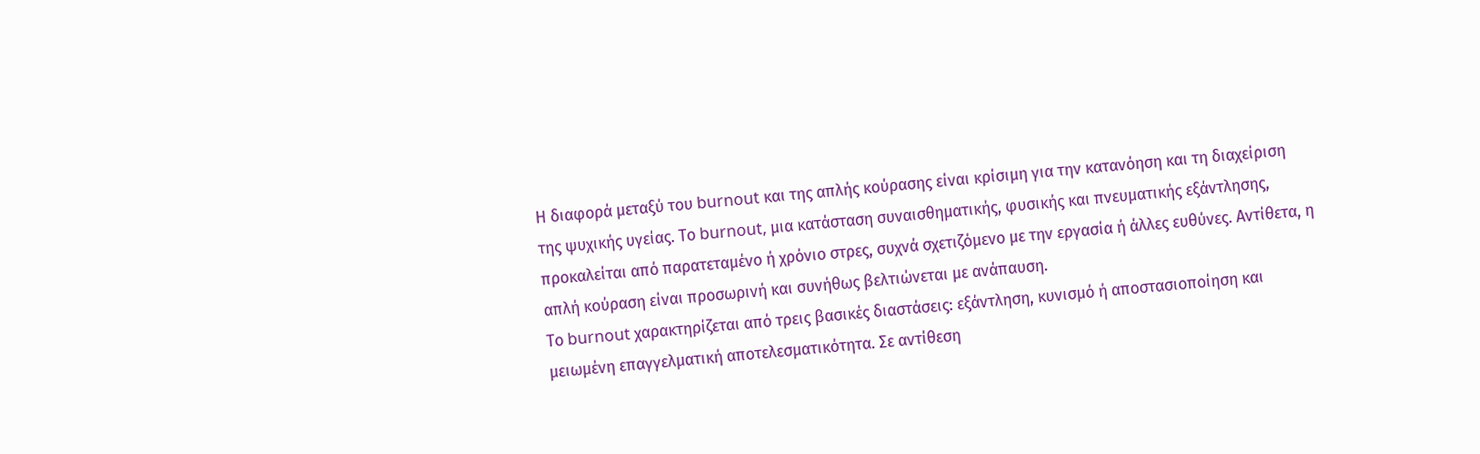Η διαφορά μεταξύ του burnout και της απλής κούρασης είναι κρίσιμη για την κατανόηση και τη διαχείριση της ψυχικής υγείας. Το burnout, μια κατάσταση συναισθηματικής, φυσικής και πνευματικής εξάντλησης, προκαλείται από παρατεταμένο ή χρόνιο στρες, συχνά σχετιζόμενο με την εργασία ή άλλες ευθύνες. Αντίθετα, η απλή κούραση είναι προσωρινή και συνήθως βελτιώνεται με ανάπαυση.
Το burnout χαρακτηρίζεται από τρεις βασικές διαστάσεις: εξάντληση, κυνισμό ή αποστασιοποίηση και μειωμένη επαγγελματική αποτελεσματικότητα. Σε αντίθεση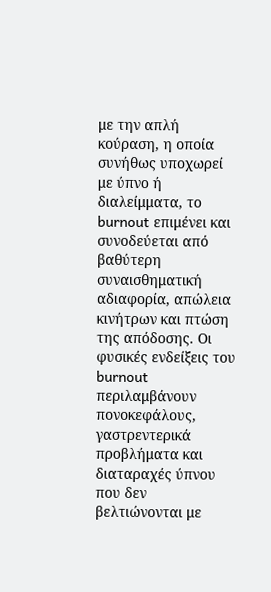με την απλή κούραση, η οποία συνήθως υποχωρεί με ύπνο ή διαλείμματα, το burnout επιμένει και συνοδεύεται από βαθύτερη συναισθηματική αδιαφορία, απώλεια κινήτρων και πτώση της απόδοσης. Οι φυσικές ενδείξεις του burnout περιλαμβάνουν πονοκεφάλους, γαστρεντερικά προβλήματα και διαταραχές ύπνου που δεν βελτιώνονται με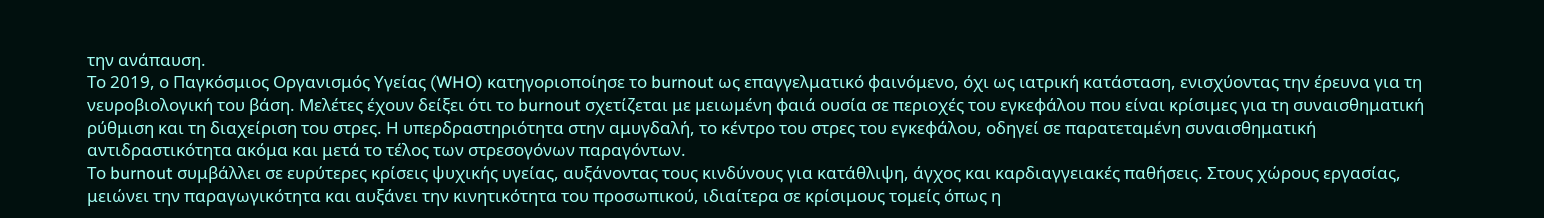την ανάπαυση.
Το 2019, ο Παγκόσμιος Οργανισμός Υγείας (WHO) κατηγοριοποίησε το burnout ως επαγγελματικό φαινόμενο, όχι ως ιατρική κατάσταση, ενισχύοντας την έρευνα για τη νευροβιολογική του βάση. Μελέτες έχουν δείξει ότι το burnout σχετίζεται με μειωμένη φαιά ουσία σε περιοχές του εγκεφάλου που είναι κρίσιμες για τη συναισθηματική ρύθμιση και τη διαχείριση του στρες. Η υπερδραστηριότητα στην αμυγδαλή, το κέντρο του στρες του εγκεφάλου, οδηγεί σε παρατεταμένη συναισθηματική αντιδραστικότητα ακόμα και μετά το τέλος των στρεσογόνων παραγόντων.
Το burnout συμβάλλει σε ευρύτερες κρίσεις ψυχικής υγείας, αυξάνοντας τους κινδύνους για κατάθλιψη, άγχος και καρδιαγγειακές παθήσεις. Στους χώρους εργασίας, μειώνει την παραγωγικότητα και αυξάνει την κινητικότητα του προσωπικού, ιδιαίτερα σε κρίσιμους τομείς όπως η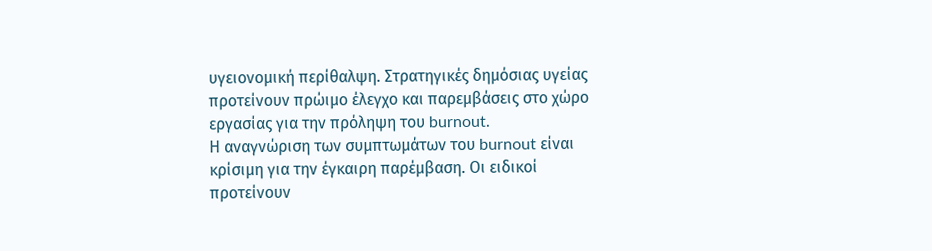υγειονομική περίθαλψη. Στρατηγικές δημόσιας υγείας προτείνουν πρώιμο έλεγχο και παρεμβάσεις στο χώρο εργασίας για την πρόληψη του burnout.
Η αναγνώριση των συμπτωμάτων του burnout είναι κρίσιμη για την έγκαιρη παρέμβαση. Οι ειδικοί προτείνουν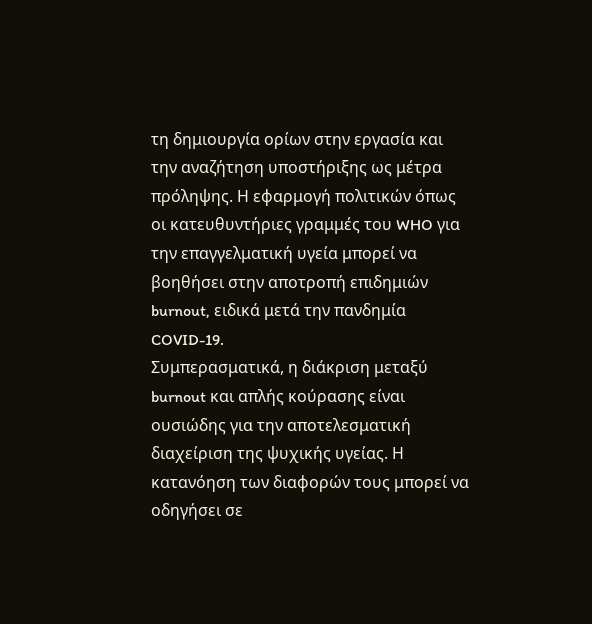τη δημιουργία ορίων στην εργασία και την αναζήτηση υποστήριξης ως μέτρα πρόληψης. Η εφαρμογή πολιτικών όπως οι κατευθυντήριες γραμμές του WHO για την επαγγελματική υγεία μπορεί να βοηθήσει στην αποτροπή επιδημιών burnout, ειδικά μετά την πανδημία COVID-19.
Συμπερασματικά, η διάκριση μεταξύ burnout και απλής κούρασης είναι ουσιώδης για την αποτελεσματική διαχείριση της ψυχικής υγείας. Η κατανόηση των διαφορών τους μπορεί να οδηγήσει σε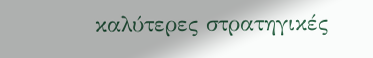καλύτερες στρατηγικές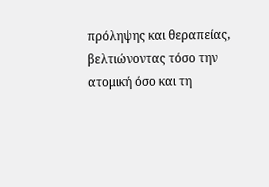πρόληψης και θεραπείας, βελτιώνοντας τόσο την ατομική όσο και τη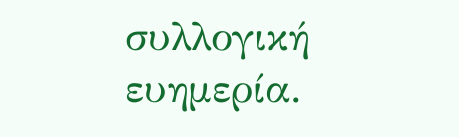συλλογική ευημερία.